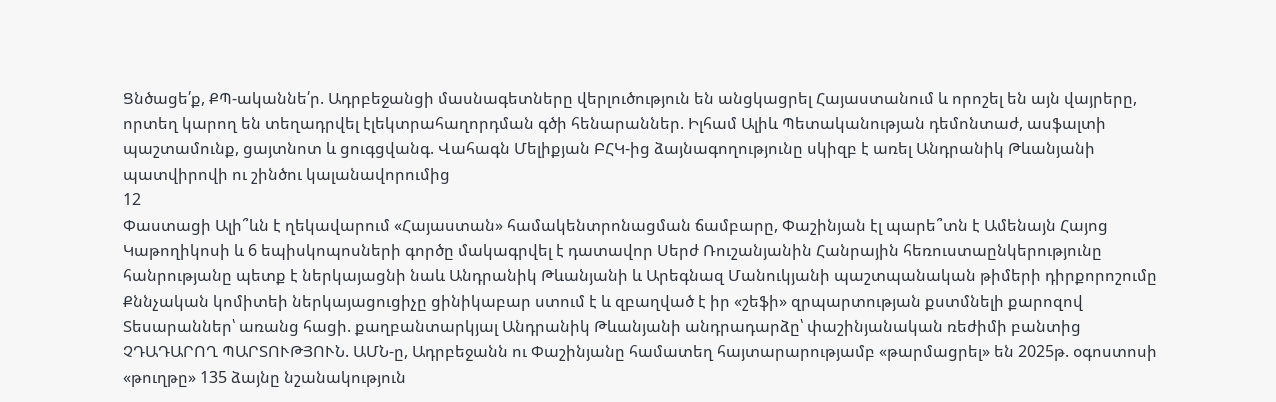Ցնծացե՛ք, ՔՊ-ականնե՛ր. Ադրբեջանցի մասնագետները վերլուծություն են անցկացրել Հայաստանում և որոշել են այն վայրերը, որտեղ կարող են տեղադրվել էլեկտրահաղորդման գծի հենարաններ. Իլհամ Ալիև Պետականության դեմոնտաժ, ասֆալտի պաշտամունք, ցայտնոտ և ցուգցվանգ. Վահագն Մելիքյան ԲՀԿ-ից ձայնագողությունը սկիզբ է առել Անդրանիկ Թևանյանի պատվիրովի ու շինծու կալանավորումից
12
Փաստացի Ալի՞ևն է ղեկավարում «Հայաստան» համակենտրոնացման ճամբարը, Փաշինյան էլ պարե՞տն է Ամենայն Հայոց Կաթողիկոսի և 6 եպիսկոպոսների գործը մակագրվել է դատավոր Սերժ Ռուշանյանին Հանրային հեռուստաընկերությունը հանրությանը պետք է ներկայացնի նաև Անդրանիկ Թևանյանի և Արեգնազ Մանուկյանի պաշտպանական թիմերի դիրքորոշումը Քննչական կոմիտեի ներկայացուցիչը ցինիկաբար ստում է և զբաղված է իր «շեֆի» զրպարտության քստմնելի քարոզով Տեսարաններ՝ առանց հացի. քաղբանտարկյալ Անդրանիկ Թևանյանի անդրադարձը՝ փաշինյանական ռեժիմի բանտից ՉԴԱԴԱՐՈՂ ՊԱՐՏՈՒԹՅՈՒՆ. ԱՄՆ-ը, Ադրբեջանն ու Փաշինյանը համատեղ հայտարարությամբ «թարմացրել» են 2025թ. օգոստոսի «թուղթը» 135 ձայնը նշանակություն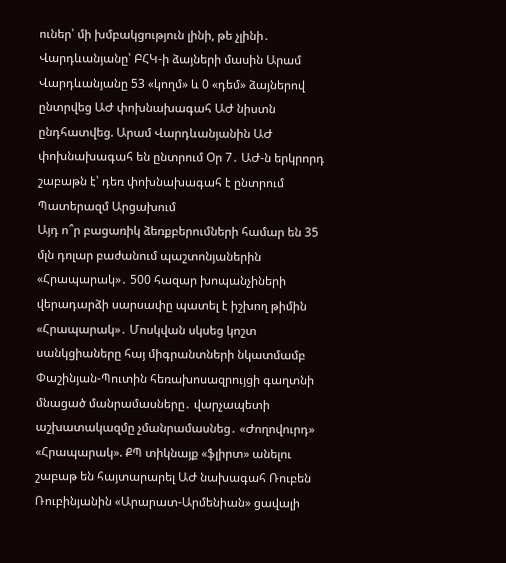ուներ՝ մի խմբակցություն լինի, թե չլինի․ Վարդևանյանը՝ ԲՀԿ-ի ձայների մասին Արամ Վարդևանյանը 53 «կողմ» և 0 «դեմ» ձայներով ընտրվեց ԱԺ փոխնախագահ ԱԺ նիստն ընդհատվեց. Արամ Վարդևանյանին ԱԺ փոխնախագահ են ընտրում Օր 7․ ԱԺ-ն երկրորդ շաբաթն է՝ դեռ փոխնախագահ է ընտրում Պատերազմ Արցախում
Այդ ո՞ր բացառիկ ձեռքբերումների համար են 35 մլն դոլար բաժանում պաշտոնյաներին «Հրապարակ»․ 500 հազար խոպանչիների վերադարձի սարսափը պատել է իշխող թիմին «Հրապարակ»․ Մոսկվան սկսեց կոշտ սանկցիաները հայ միգրանտների նկատմամբ Փաշինյան-Պուտին հեռախոսազրույցի գաղտնի մնացած մանրամասները․ վարչապետի աշխատակազմը չմանրամասնեց․ «Ժողովուրդ» «Հրապարակ». ՔՊ տիկնայք «ֆլիրտ» անելու շաբաթ են հայտարարել ԱԺ նախագահ Ռուբեն Ռուբինյանին «Արարատ-Արմենիան» ցավալի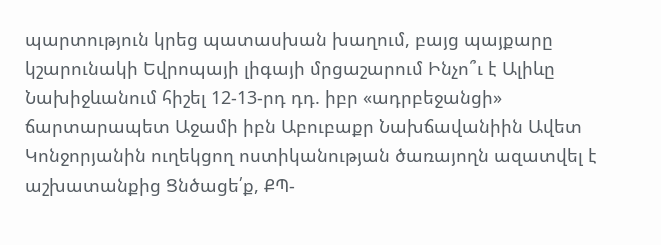պարտություն կրեց պատասխան խաղում, բայց պայքարը կշարունակի Եվրոպայի լիգայի մրցաշարում Ինչո՞ւ է Ալիևը Նախիջևանում հիշել 12-13-րդ դդ. իբր «ադրբեջանցի» ճարտարապետ Աջամի իբն Աբուբաքր Նախճավանիին Ավետ Կոնջորյանին ուղեկցող ոստիկանության ծառայողն ազատվել է աշխատանքից Ցնծացե՛ք, ՔՊ-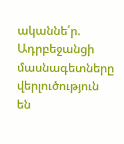ականնե՛ր. Ադրբեջանցի մասնագետները վերլուծություն են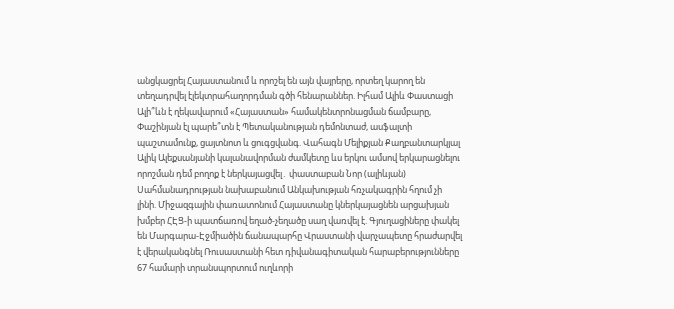անցկացրել Հայաստանում և որոշել են այն վայրերը, որտեղ կարող են տեղադրվել էլեկտրահաղորդման գծի հենարաններ. Իլհամ Ալիև Փաստացի Ալի՞ևն է ղեկավարում «Հայաստան» համակենտրոնացման ճամբարը, Փաշինյան էլ պարե՞տն է Պետականության դեմոնտաժ, ասֆալտի պաշտամունք, ցայտնոտ և ցուգցվանգ. Վահագն Մելիքյան Քաղբանտարկյալ Ալիկ Ալեքսանյանի կալանավորման ժամկետը ևս երկու ամսով երկարացնելու որոշման դեմ բողոք է ներկայացվել․ փաստաբան Նոր (ալիևյան) Սահմանադրության նախաբանում Անկախության հռչակագրին հղում չի լինի. Միջազգային փառատոնում Հայաստանը կներկայացնեն արցախյան խմբեր ՀԷՑ-ի պատճառով եղած-չեղածը սաղ վառվել է. Գյուղացիները փակել են Մարգարա-Էջմիածին ճանապարհը Վրաստանի վարչապետը հրաժարվել է վերականգնել Ռուսաստանի հետ դիվանագիտական հարաբերությունները 67 համարի տրանսպորտում ուղևորի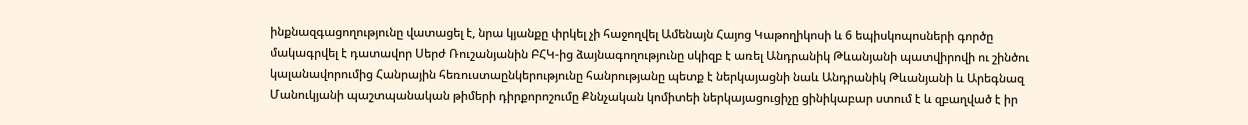ինքնազգացողությունը վատացել է, նրա կյանքը փրկել չի հաջողվել Ամենայն Հայոց Կաթողիկոսի և 6 եպիսկոպոսների գործը մակագրվել է դատավոր Սերժ Ռուշանյանին ԲՀԿ-ից ձայնագողությունը սկիզբ է առել Անդրանիկ Թևանյանի պատվիրովի ու շինծու կալանավորումից Հանրային հեռուստաընկերությունը հանրությանը պետք է ներկայացնի նաև Անդրանիկ Թևանյանի և Արեգնազ Մանուկյանի պաշտպանական թիմերի դիրքորոշումը Քննչական կոմիտեի ներկայացուցիչը ցինիկաբար ստում է և զբաղված է իր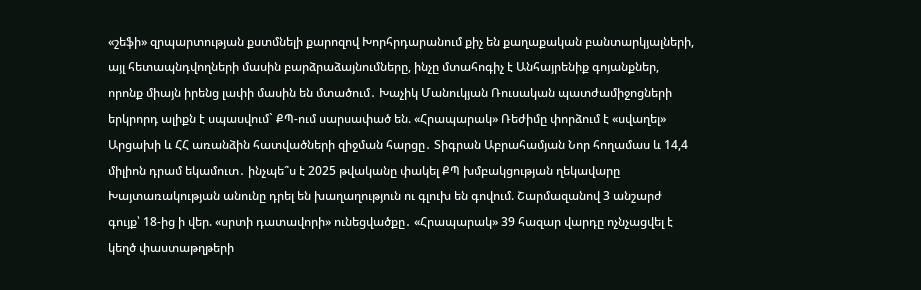«շեֆի» զրպարտության քստմնելի քարոզով Խորհրդարանում քիչ են քաղաքական բանտարկյալների, այլ հետապնդվողների մասին բարձրաձայնումները, ինչը մտահոգիչ է Անհայրենիք գոյանքներ, որոնք միայն իրենց լափի մասին են մտածում․ Խաչիկ Մանուկյան Ռուսական պատժամիջոցների երկրորդ ալիքն է սպասվում` ՔՊ-ում սարսափած են. «Հրապարակ» Ռեժիմը փորձում է «սվաղել» Արցախի և ՀՀ առանձին հատվածների զիջման հարցը․ Տիգրան Աբրահամյան Նոր հողամաս և 14,4 միլիոն դրամ եկամուտ․ ինչպե՞ս է 2025 թվականը փակել ՔՊ խմբակցության ղեկավարը Խայտառակության անունը դրել են խաղաղություն ու գլուխ են գովում. Շարմազանով 3 անշարժ գույք՝ 18-ից ի վեր. «սրտի դատավորի» ունեցվածքը․ «Հրապարակ» 39 հազար վարդը ոչնչացվել է կեղծ փաստաթղթերի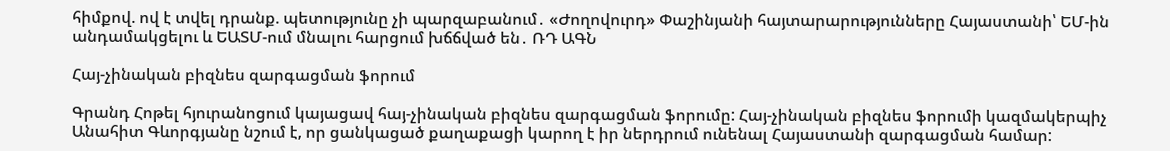հիմքով. ով է տվել դրանք. պետությունը չի պարզաբանում․ «Ժողովուրդ» Փաշինյանի հայտարարությունները Հայաստանի՝ ԵՄ-ին անդամակցելու և ԵԱՏՄ-ում մնալու հարցում խճճված են․ ՌԴ ԱԳՆ

Հայ-չինական բիզնես զարգացման ֆորում

Գրանդ Հոթել հյուրանոցում կայացավ հայ-չինական բիզնես զարգացման ֆորումը: Հայ-չինական բիզնես ֆորումի կազմակերպիչ Անահիտ Գևորգյանը նշում է, որ ցանկացած քաղաքացի կարող է իր ներդրում ունենալ Հայաստանի զարգացման համար: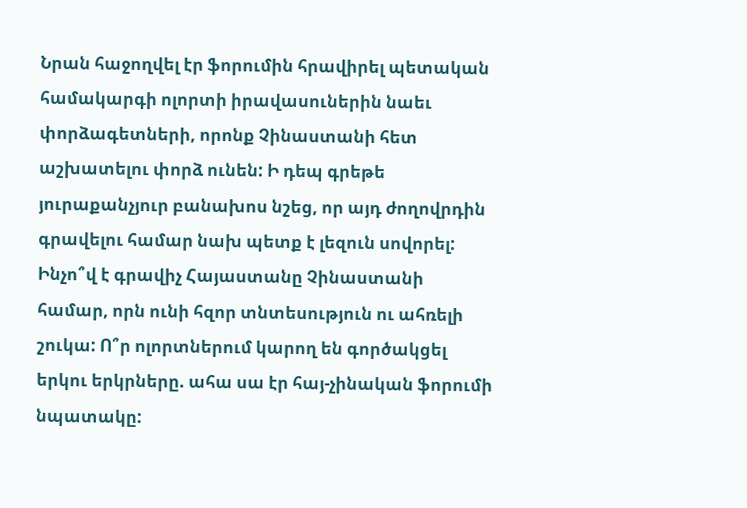Նրան հաջողվել էր ֆորումին հրավիրել պետական համակարգի ոլորտի իրավասուներին նաեւ փորձագետների, որոնք Չինաստանի հետ աշխատելու փորձ ունեն: Ի դեպ գրեթե յուրաքանչյուր բանախոս նշեց, որ այդ ժողովրդին գրավելու համար նախ պետք է լեզուն սովորել: Ինչո՞վ է գրավիչ Հայաստանը Չինաստանի համար, որն ունի հզոր տնտեսություն ու ահռելի շուկա: Ո՞ր ոլորտներում կարող են գործակցել երկու երկրները. ահա սա էր հայ-չինական ֆորումի նպատակը: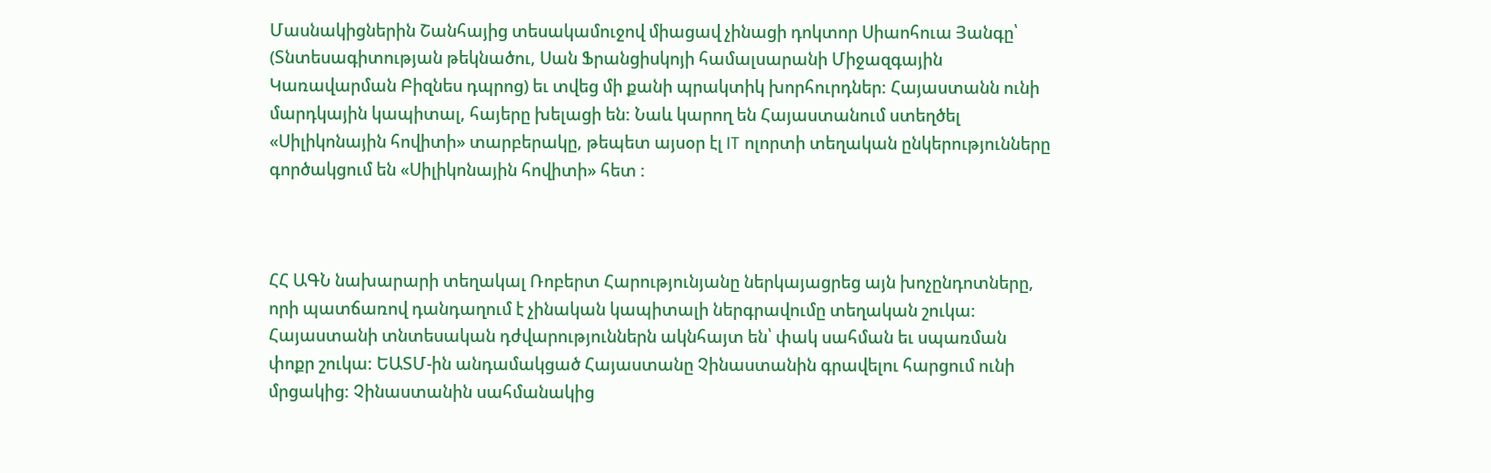Մասնակիցներին Շանհայից տեսակամուջով միացավ չինացի դոկտոր Սիաոհուա Յանգը՝ (Տնտեսագիտության թեկնածու, Սան Ֆրանցիսկոյի համալսարանի Միջազգային Կառավարման Բիզնես դպրոց) եւ տվեց մի քանի պրակտիկ խորհուրդներ: Հայաստանն ունի մարդկային կապիտալ, հայերը խելացի են: Նաև կարող են Հայաստանում ստեղծել «Սիլիկոնային հովիտի» տարբերակը, թեպետ այսօր էլ IT ոլորտի տեղական ընկերությունները գործակցում են «Սիլիկոնային հովիտի» հետ :



ՀՀ ԱԳՆ նախարարի տեղակալ Ռոբերտ Հարությունյանը ներկայացրեց այն խոչընդոտները, որի պատճառով դանդաղում է չինական կապիտալի ներգրավումը տեղական շուկա: Հայաստանի տնտեսական դժվարություններն ակնհայտ են՝ փակ սահման եւ սպառման փոքր շուկա: ԵԱՏՄ-ին անդամակցած Հայաստանը Չինաստանին գրավելու հարցում ունի մրցակից: Չինաստանին սահմանակից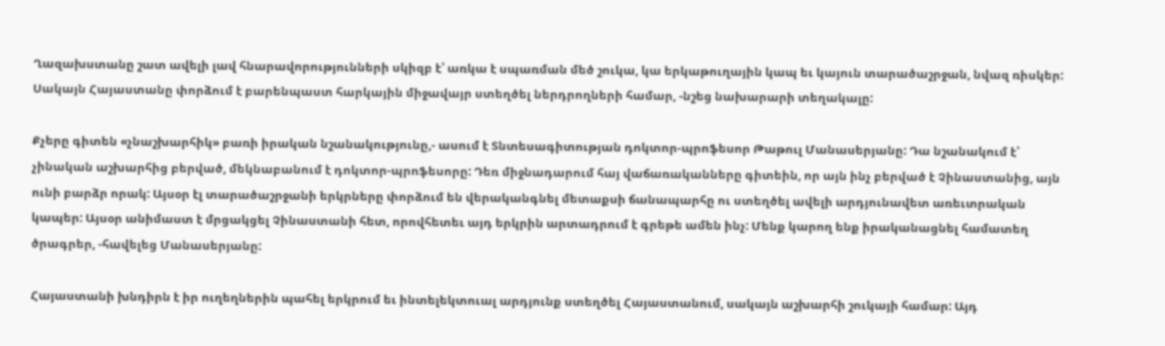Ղազախստանը շատ ավելի լավ հնարավորությունների սկիզբ է՝ առկա է սպառման մեծ շուկա, կա երկաթուղային կապ եւ կայուն տարածաշրջան, նվազ ռիսկեր: Սակայն Հայաստանը փորձում է բարենպաստ հարկային միջավայր ստեղծել ներդրողների համար, -նշեց նախարարի տեղակալը:

Քչերը գիտեն «չնաշխարհիկ» բառի իրական նշանակությունը,- ասում է Տնտեսագիտության դոկտոր-պրոֆեսոր Թաթուլ Մանասերյանը: Դա նշանակում է՝ չինական աշխարհից բերված, մեկնաբանում է դոկտոր-պրոֆեսորը: Դեռ միջնադարում հայ վաճառականները գիտեին, որ այն ինչ բերված է Չինաստանից, այն ունի բարձր որակ: Այսօր էլ տարածաշրջանի երկրները փորձում են վերականգնել մետաքսի ճանապարհը ու ստեղծել ավելի արդյունավետ առեւտրական կապեր: Այսօր անիմաստ է մրցակցել Չինաստանի հետ, որովհետեւ այդ երկրին արտադրում է գրեթե ամեն ինչ: Մենք կարող ենք իրականացնել համատեղ ծրագրեր, -հավելեց Մանասերյանը:

Հայաստանի խնդիրն է իր ուղեղներին պահել երկրում եւ ինտելեկտուալ արդյունք ստեղծել Հայաստանում, սակայն աշխարհի շուկայի համար: Այդ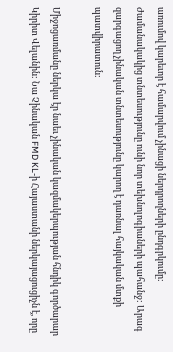առումով կարեւոր է համարվում չինացի ներդրողների ընդգրկումը: Ժամանակակից տնտեսությունը ունի նոր տեխնոլոգիաների պահանջ: Արագ զարգացող չինական տնտեսությունը կարող է դառնալ հայկական մտքի պատվիրատուն:

Միջոցառմանը ներկա էր նաեւ չինական կազմակերպության հնդիկ գործարար Կիրիտ Վելանին: Նա Չինական FMD KL-ի Հայաստանի ներկայացուցիչն է, որը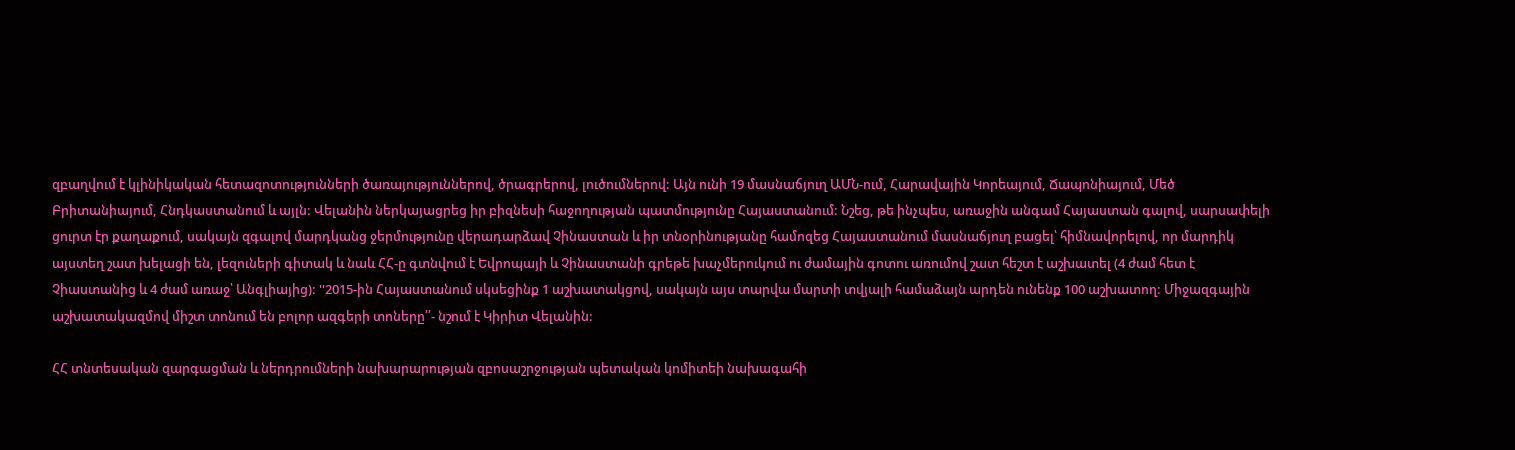զբաղվում է կլինիկական հետազոտությունների ծառայություններով, ծրագրերով, լուծումներով: Այն ունի 19 մասնաճյուղ ԱՄՆ-ում, Հարավային Կորեայում, Ճապոնիայում, Մեծ Բրիտանիայում, Հնդկաստանում և այլն: Վելանին ներկայացրեց իր բիզնեսի հաջողության պատմությունը Հայաստանում: Նշեց, թե ինչպես, առաջին անգամ Հայաստան գալով, սարսափելի ցուրտ էր քաղաքում, սակայն զգալով մարդկանց ջերմությունը վերադարձավ Չինաստան և իր տնօրինությանը համոզեց Հայաստանում մասնաճյուղ բացել՝ հիմնավորելով, որ մարդիկ այստեղ շատ խելացի են, լեզուների գիտակ և նաև ՀՀ-ը գտնվում է Եվրոպայի և Չինաստանի գրեթե խաչմերուկում ու ժամային գոտու առումով շատ հեշտ է աշխատել (4 ժամ հետ է Չիաստանից և 4 ժամ առաջ՝ Անգլիայից): ''2015-ին Հայաստանում սկսեցինք 1 աշխատակցով, սակայն այս տարվա մարտի տվյալի համաձայն արդեն ունենք 100 աշխատող: Միջազգային աշխատակազմով միշտ տոնում են բոլոր ազգերի տոները՛՛- նշում է Կիրիտ Վելանին:

ՀՀ տնտեսական զարգացման և ներդրումների նախարարության զբոսաշրջության պետական կոմիտեի նախագահի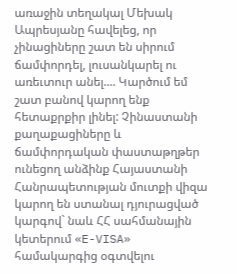առաջին տեղակալ Մեխակ Ապրեսյանը հավելեց, որ չինացիները շատ են սիրում ճամփորդել, լուսանկարել ու առեւտուր անել.... Կարծում եմ շատ բանով կարող ենք հետաքրքիր լինել: Չինաստանի քաղաքացիները և ճամփորդական փաստաթղթեր ունեցող անձինք Հայաստանի Հանրապետության մուտքի վիզա կարող են ստանալ դյուրացված կարգով` նաև ՀՀ սահմանային կետերում «E-VISA» համակարգից օգտվելու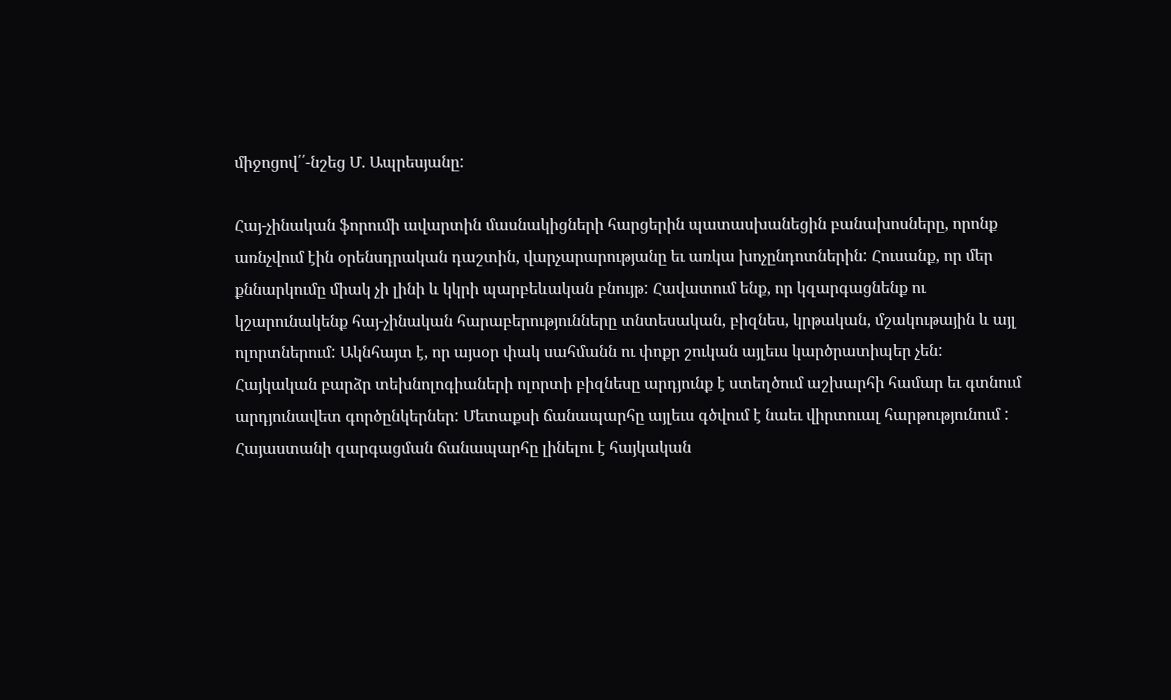միջոցով՛՛-նշեց Մ. Ապրեսյանը:

Հայ-չինական ֆորումի ավարտին մասնակիցների հարցերին պատասխանեցին բանախոսները, որոնք առնչվում էին օրենսդրական դաշտին, վարչարարությանը եւ առկա խոչընդոտներին: Հուսանք, որ մեր քննարկումը միակ չի լինի և կկրի պարբեևական բնույթ: Հավատում ենք, որ կզարգացնենք ու կշարունակենք հայ-չինական հարաբերությունները տնտեսական, բիզնես, կրթական, մշակութային և այլ ոլորտներում: Ակնհայտ է, որ այսօր փակ սահմանն ու փոքր շուկան այլեւս կարծրատիպեր չեն: Հայկական բարձր տեխնոլոգիաների ոլորտի բիզնեսը արդյունք է ստեղծում աշխարհի համար եւ գտնում արդյունավետ գործընկերներ: Մետաքսի ճանապարհը այլեւս գծվում է նաեւ վիրտուալ հարթությունում : Հայաստանի զարգացման ճանապարհը լինելու է հայկական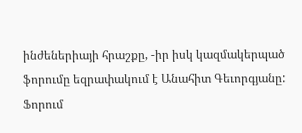ինժեներիայի հրաշքը, -իր իսկ կազմակերպած ֆորումը եզրափակում է Անահիտ Գեւորգյանը: Ֆորում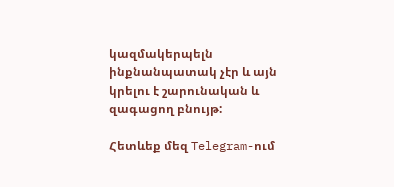կազմակերպելն ինքնանպատակ չէր և այն կրելու է շարունական և զագացող բնույթ:

Հետևեք մեզ Telegram-ում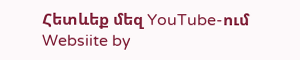Հետևեք մեզ YouTube-ում
Websiite by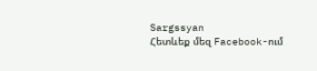Sargssyan
Հետևեք մեզ Facebook-ում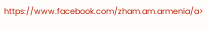https://www.facebook.com/zham.am.armenia/a>